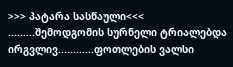>>> პატარა სასწაული<<<
.........შემოდგომის სურნელი ტრიალებდა ირგვლივ............ფოთლების ვალსი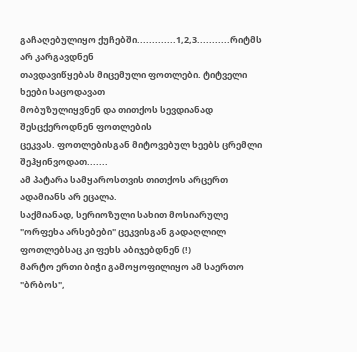გაჩაღებულიყო ქუჩებში.............1,2,3...........რიტმს არ კარგავდნენ
თავდავიწყებას მიცემული ფოთლები. ტიტველი ხეები საცოდავათ
მობუზულიყვნენ და თითქოს სევდიანად შესცქეროდნენ ფოთლების
ცეკვას. ფოთლებისგან მიტოვებულ ხეებს ცრემლი შეჰყინვოდათ.......
ამ პატარა სამყაროსთვის თითქოს არცერთ ადამიანს არ ეცალა.
საქმიანად, სერიოზული სახით მოსიარულე "ორფეხა არსებები" ცეკვისგან გადაღლილ ფოთლებსაც კი ფეხს აბიჯებდნენ (!)
მარტო ერთი ბიჭი გამოყოფილიყო ამ საერთო "ბრბოს",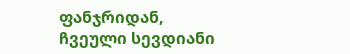ფანჯრიდან,
ჩვეული სევდიანი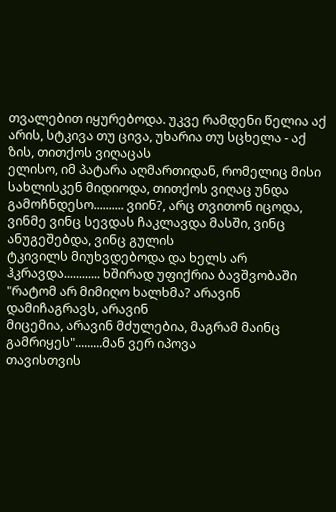თვალებით იყურებოდა. უკვე რამდენი წელია აქ
არის, სტკივა თუ ცივა, უხარია თუ სცხელა - აქ ზის, თითქოს ვიღაცას
ელისო, იმ პატარა აღმართიდან, რომელიც მისი სახლისკენ მიდიოდა, თითქოს ვიღაც უნდა გამოჩნდესო.......... ვიინ?, არც თვითონ იცოდა,
ვინმე ვინც სევდას ჩაკლავდა მასში, ვინც ანუგეშებდა, ვინც გულის
ტკივილს მიუხვდებოდა და ხელს არ ჰკრავდა............ ხშირად უფიქრია ბავშვობაში "რატომ არ მიმიღო ხალხმა? არავინ დამიჩაგრავს, არავინ
მიცემია, არავინ მძულებია, მაგრამ მაინც გამრიყეს".........მან ვერ იპოვა
თავისთვის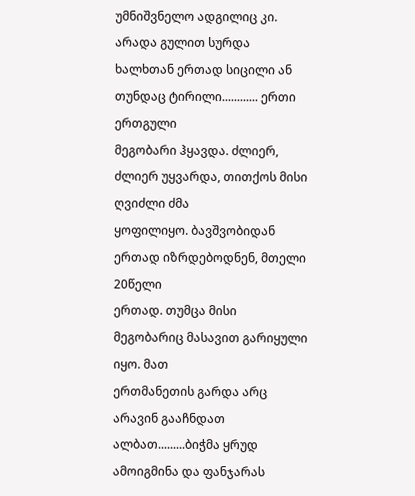უმნიშვნელო ადგილიც კი. არადა გულით სურდა
ხალხთან ერთად სიცილი ან თუნდაც ტირილი............ ერთი ერთგული
მეგობარი ჰყავდა. ძლიერ, ძლიერ უყვარდა, თითქოს მისი ღვიძლი ძმა
ყოფილიყო. ბავშვობიდან ერთად იზრდებოდნენ, მთელი 20წელი
ერთად. თუმცა მისი მეგობარიც მასავით გარიყული იყო. მათ
ერთმანეთის გარდა არც არავინ გააჩნდათ ალბათ.........ბიჭმა ყრუდ
ამოიგმინა და ფანჯარას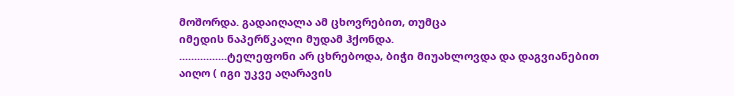მოშორდა. გადაიღალა ამ ცხოვრებით, თუმცა
იმედის ნაპერწკალი მუდამ ჰქონდა.
................ტელეფონი არ ცხრებოდა, ბიჭი მიუახლოვდა და დაგვიანებით
აიღო ( იგი უკვე აღარავის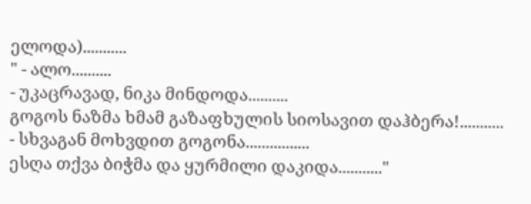ელოდა)...........
" - ალო..........
- უკაცრავად, ნიკა მინდოდა..........
გოგოს ნაზმა ხმამ გაზაფხულის სიოსავით დაჰბერა!...........
- სხვაგან მოხვდით გოგონა................
ესღა თქვა ბიჭმა და ყურმილი დაკიდა..........."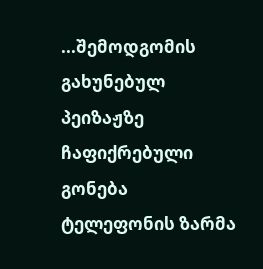...შემოდგომის გახუნებულ პეიზაჟზე ჩაფიქრებული გონება
ტელეფონის ზარმა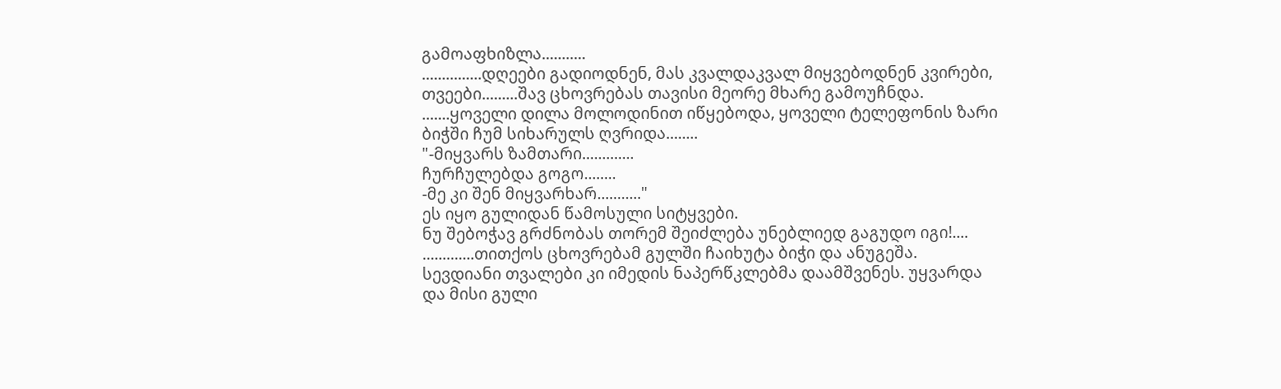გამოაფხიზლა...........
...............დღეები გადიოდნენ, მას კვალდაკვალ მიყვებოდნენ კვირები,
თვეები.........შავ ცხოვრებას თავისი მეორე მხარე გამოუჩნდა.
.......ყოველი დილა მოლოდინით იწყებოდა, ყოველი ტელეფონის ზარი
ბიჭში ჩუმ სიხარულს ღვრიდა........
"-მიყვარს ზამთარი.............
ჩურჩულებდა გოგო........
-მე კი შენ მიყვარხარ..........."
ეს იყო გულიდან წამოსული სიტყვები.
ნუ შებოჭავ გრძნობას თორემ შეიძლება უნებლიედ გაგუდო იგი!....
.............თითქოს ცხოვრებამ გულში ჩაიხუტა ბიჭი და ანუგეშა.
სევდიანი თვალები კი იმედის ნაპერწკლებმა დაამშვენეს. უყვარდა
და მისი გული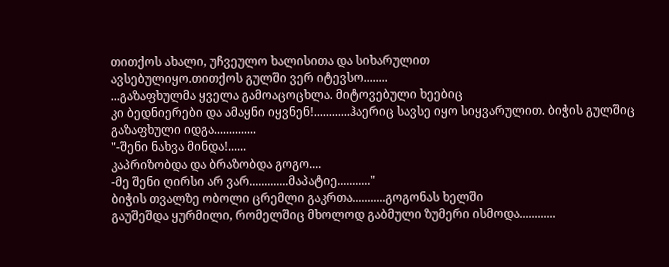თითქოს ახალი, უჩვეულო ხალისითა და სიხარულით
ავსებულიყო.თითქოს გულში ვერ იტევსო........
...გაზაფხულმა ყველა გამოაცოცხლა. მიტოვებული ხეებიც
კი ბედნიერები და ამაყნი იყვნენ!............ჰაერიც სავსე იყო სიყვარულით. ბიჭის გულშიც გაზაფხული იდგა..............
"-შენი ნახვა მინდა!......
კაპრიზობდა და ბრაზობდა გოგო....
-მე შენი ღირსი არ ვარ.............მაპატიე..........."
ბიჭის თვალზე ობოლი ცრემლი გაკრთა...........გოგონას ხელში
გაუშეშდა ყურმილი, რომელშიც მხოლოდ გაბმული ზუმერი ისმოდა............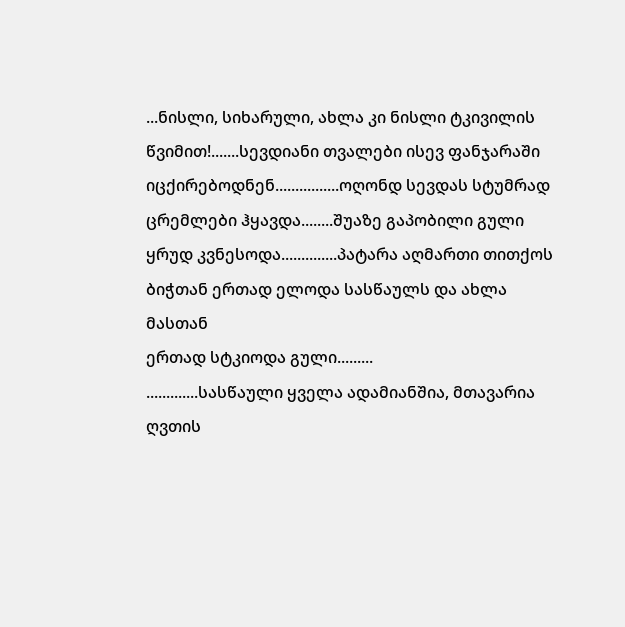...ნისლი, სიხარული, ახლა კი ნისლი ტკივილის წვიმით!.......სევდიანი თვალები ისევ ფანჯარაში
იცქირებოდნენ................ოღონდ სევდას სტუმრად ცრემლები ჰყავდა........შუაზე გაპობილი გული ყრუდ კვნესოდა..............პატარა აღმართი თითქოს ბიჭთან ერთად ელოდა სასწაულს და ახლა მასთან
ერთად სტკიოდა გული.........
.............სასწაული ყველა ადამიანშია, მთავარია ღვთის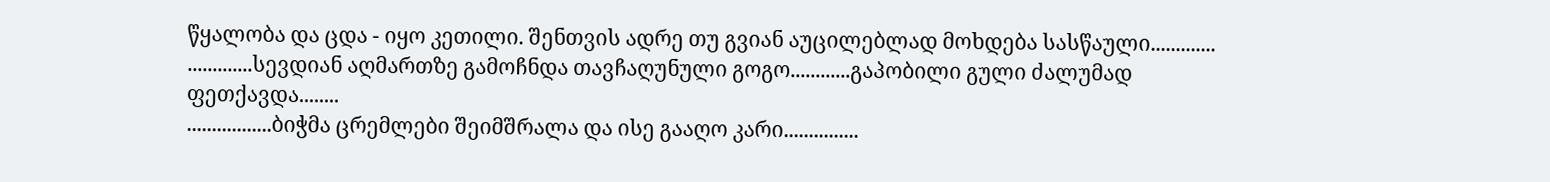წყალობა და ცდა - იყო კეთილი. შენთვის ადრე თუ გვიან აუცილებლად მოხდება სასწაული.............
.............სევდიან აღმართზე გამოჩნდა თავჩაღუნული გოგო............გაპობილი გული ძალუმად ფეთქავდა........
.................ბიჭმა ცრემლები შეიმშრალა და ისე გააღო კარი...............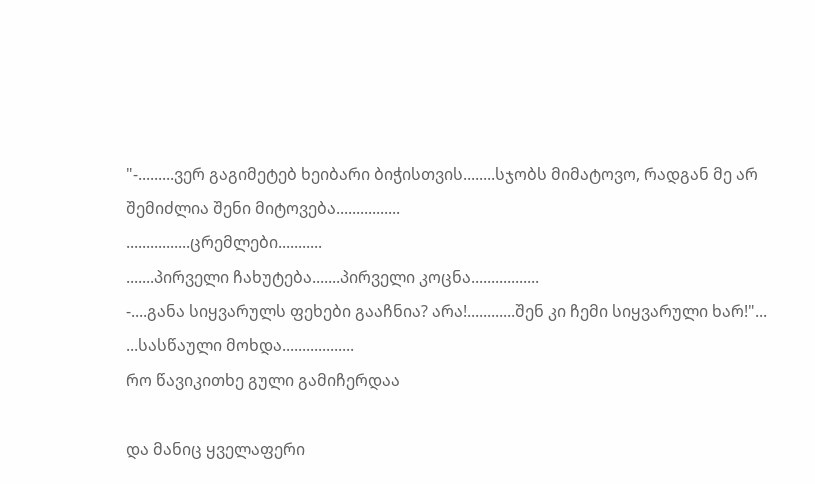"-.........ვერ გაგიმეტებ ხეიბარი ბიჭისთვის........სჯობს მიმატოვო, რადგან მე არ შემიძლია შენი მიტოვება................
................ცრემლები...........
.......პირველი ჩახუტება.......პირველი კოცნა.................
-....განა სიყვარულს ფეხები გააჩნია? არა!............შენ კი ჩემი სიყვარული ხარ!"...
...სასწაული მოხდა..................
რო წავიკითხე გული გამიჩერდაა

და მანიც ყველაფერი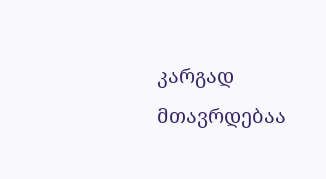კარგად მთავრდებაა